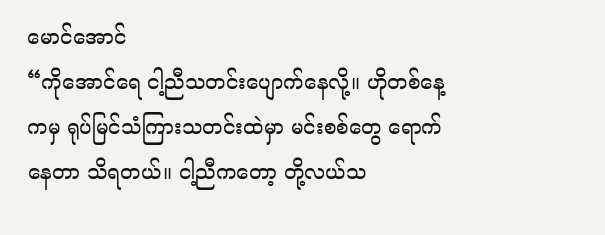မောင်အောင်
“ကိုအောင်ရေ ငါ့ညီသတင်းပျောက်နေလို့။ ဟိုတစ်နေ့ကမှ ရုပ်မြင်သံကြားသတင်းထဲမှာ မင်းစစ်တွေ ရောက်နေတာ သိရတယ်။ ငါ့ညီကတော့ တို့လယ်သ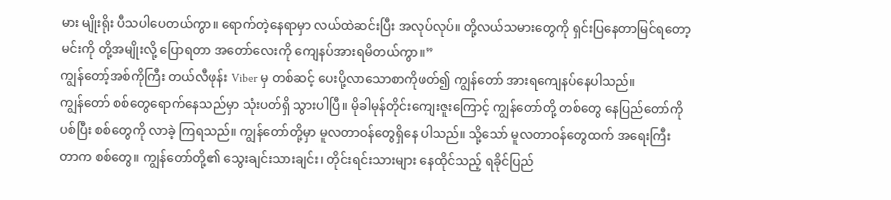မား မျိုးရိုး ပီသပါပေတယ်ကွာ။ ရောက်တဲ့နေရာမှာ လယ်ထဲဆင်းပြီး အလုပ်လုပ်။ တို့လယ်သမားတွေကို ရှင်းပြနေတာမြင်ရတော့ မင်းကို တို့အမျိုးလို့ ပြောရတာ အတော်လေးကို ကျေနပ်အားရမိတယ်ကွာ။”
ကျွန်တော့်အစ်ကိုကြီး တယ်လီဖုန်း Viber မှ တစ်ဆင့် ပေးပို့လာသောစာကိုဖတ်၍ ကျွန်တော် အားရကျေနပ်နေပါသည်။
ကျွန်တော် စစ်တွေရောက်နေသည်မှာ သုံးပတ်ရှိ သွားပါပြီ။ မိုခါမုန်တိုင်းကျေးဇူးကြောင့် ကျွန်တော်တို့ တစ်တွေ နေပြည်တော်ကိုပစ်ပြီး စစ်တွေကို လာခဲ့ ကြရသည်။ ကျွန်တော်တို့မှာ မူလတာဝန်တွေရှိနေ ပါသည်။ သို့သော် မူလတာဝန်တွေထက် အရေးကြီး တာက စစ်တွေ။ ကျွန်တော်တို့၏ သွေးချင်းသားချင်း၊ တိုင်းရင်းသားများ နေထိုင်သည့် ရခိုင်ပြည်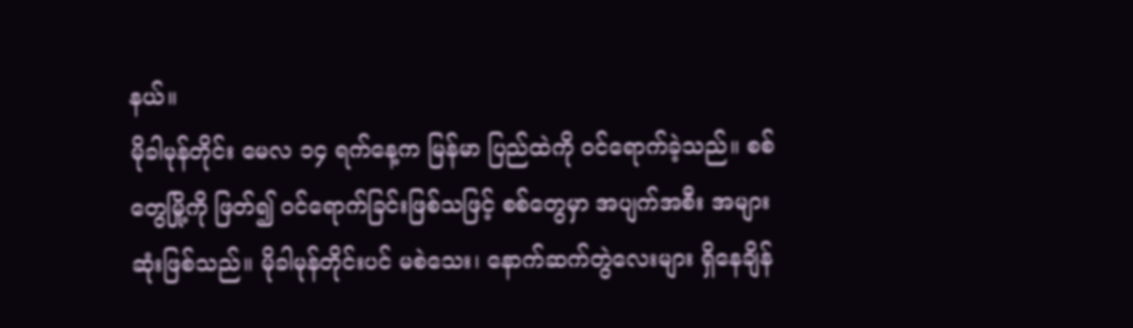နယ်။
မိုခါမုန်တိုင်း မေလ ၁၄ ရက်နေ့က မြန်မာ ပြည်ထဲကို ဝင်ရောက်ခဲ့သည်။ စစ်တွေမြို့ကို ဖြတ်၍ ဝင်ရောက်ခြင်းဖြစ်သဖြင့် စစ်တွေမှာ အပျက်အစီး အများဆုံးဖြစ်သည်။ မိုခါမုန်တိုင်းပင် မစဲသေး၊ နောက်ဆက်တွဲလေးများ ရှိနေချိန်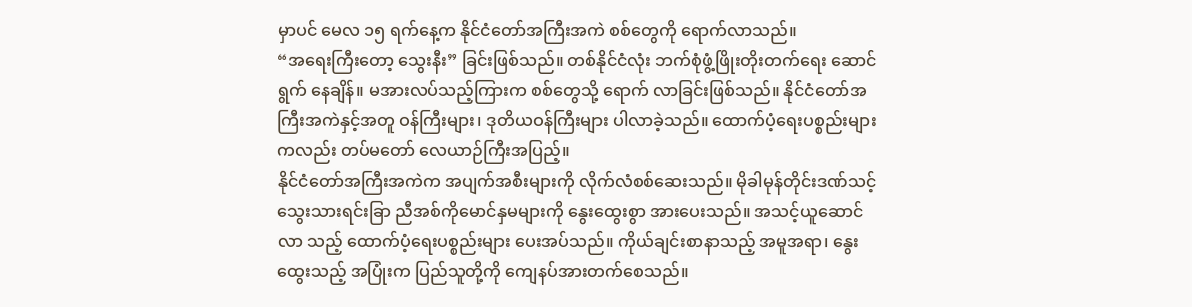မှာပင် မေလ ၁၅ ရက်နေ့က နိုင်ငံတော်အကြီးအကဲ စစ်တွေကို ရောက်လာသည်။
“အရေးကြီးတော့ သွေးနီး” ခြင်းဖြစ်သည်။ တစ်နိုင်ငံလုံး ဘက်စုံဖွံ့ဖြိုးတိုးတက်ရေး ဆောင်ရွက် နေချိန်။ မအားလပ်သည့်ကြားက စစ်တွေသို့ ရောက် လာခြင်းဖြစ်သည်။ နိုင်ငံတော်အကြီးအကဲနှင့်အတူ ဝန်ကြီးများ၊ ဒုတိယဝန်ကြီးများ ပါလာခဲ့သည်။ ထောက်ပံ့ရေးပစ္စည်းများကလည်း တပ်မတော် လေယာဉ်ကြီးအပြည့်။
နိုင်ငံတော်အကြီးအကဲက အပျက်အစီးများကို လိုက်လံစစ်ဆေးသည်။ မိုခါမုန်တိုင်းဒဏ်သင့် သွေးသားရင်းခြာ ညီအစ်ကိုမောင်နှမများကို နွေးထွေးစွာ အားပေးသည်။ အသင့်ယူဆောင်လာ သည့် ထောက်ပံ့ရေးပစ္စည်းများ ပေးအပ်သည်။ ကိုယ်ချင်းစာနာသည့် အမူအရာ၊ နွေးထွေးသည့် အပြုံးက ပြည်သူတို့ကို ကျေနပ်အားတက်စေသည်။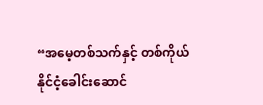“အမေ့တစ်သက်နှင့် တစ်ကိုယ် နိုင်ငံ့ခေါင်းဆောင်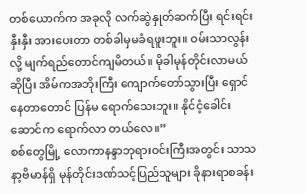တစ်ယောက်က အခုလို လက်ဆွဲနှုတ်ဆက်ပြီး ရင်းရင်းနှီးနှီး အားပေးတာ တစ်ခါမှမခံရဖူးဘူး။ ဝမ်းသာလွန်းလို့ မျက်ရည်တောင်ကျမိတယ်။ မိုခါမုန်တိုင်းလာမယ်ဆိုပြီး အိမ်ကအဘိုးကြီး ကျောက်တော်သွားပြီး ရှောင်နေတာတောင် ပြန်မ ရောက်သေးဘူး။ နိုင်ငံ့ခေါင်းဆောင်က ရောက်လာ တယ်လေ။”
စစ်တွေမြို့ လောကာနန္ဒာဘုရားဝင်းကြီးအတွင်း သာသနာ့ဗိမာန်ရှိ မုန်တိုင်းဒဏ်သင့်ပြည်သူများ ခိုနားရာစခန်း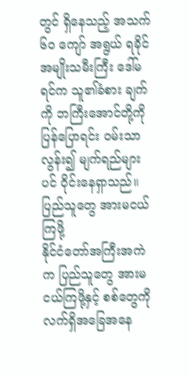တွင် ရှိနေသည့် အသက် ၆ဝ ကျော် အရွယ် ရခိုင်အမျိုးသမီးကြီး ဒေါ်မရင်က သူ၏ခံစား ချက်ကို ဘကြီးအောင်တို့ကို ပြန်ပြောရင်း ဝမ်းသာ လွန်း၍ မျက်ရည်များပင် ဝိုင်းနေရှာသည်။
ပြည်သူတွေ အားမငယ်ကြဖို့
နိုင်ငံတော်အကြီးအကဲက ပြည်သူတွေ အားမငယ်ကြဖို့နှင့် စစ်တွေကို လက်ရှိအခြေအနေ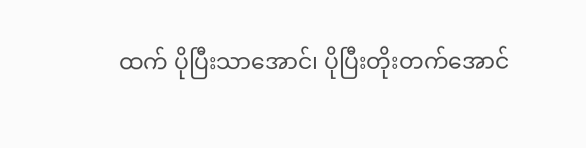ထက် ပိုပြီးသာအောင်၊ ပိုပြီးတိုးတက်အောင်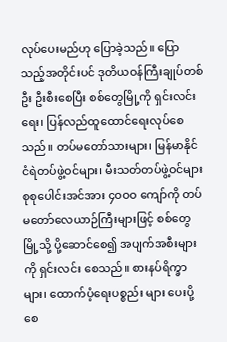လုပ်ပေးမည်ဟု ပြောခဲ့သည်။ ပြောသည့်အတိုင်းပင် ဒုတိယဝန်ကြီးချုပ်တစ်ဦး ဦးစီးစေပြီး စစ်တွေမြို့ကို ရှင်းလင်းရေး၊ ပြန်လည်ထူထောင်ရေးလုပ်စေသည်။ တပ်မတော်သားများ၊ မြန်မာနိုင်ငံရဲတပ်ဖွဲ့ဝင်များ၊ မီးသတ်တပ်ဖွဲ့ဝင်များ စုစုပေါင်းအင်အား ၄ဝဝဝ ကျော်ကို တပ်မတော်လေယာဉ်ကြီးများဖြင့် စစ်တွေ မြို့သို့ ပို့ဆောင်စေ၍ အပျက်အစီးများကို ရှင်းလင်း စေသည်။ စားနပ်ရိက္ခာများ၊ ထောက်ပံ့ရေးပစ္စည်း များ ပေးပို့စေ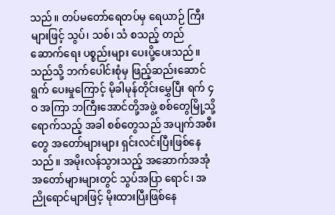သည်။ တပ်မတော်ရေတပ်မှ ရေယာဉ် ကြီးများဖြင့် သွပ်၊ သစ်၊ သံ စသည့် တည်ဆောက်ရေး ပစ္စည်းများ ပေးပို့ပေးသည်။
သည်သို့ ဘက်ပေါင်းစုံမှ ဖြည့်ဆည်းဆောင်ရွက် ပေးမှုကြောင့် မိုခါမုန်တိုင်းမွှေပြီး ရက် ၄ဝ အကြာ ဘကြီးအောင်တို့အဖွဲ့ စစ်တွေမြို့သို့ ရောက်သည့် အခါ စစ်တွေသည် အပျက်အစီးတွေ အတော်များများ ရှင်းလင်းပြီးဖြစ်နေသည်။ အမိုးလန်သွားသည့် အဆောက်အအုံအတော်များများတွင် သွပ်အပြာ ရောင်၊ အညိုရောင်များဖြင့် မိုးထားပြီးဖြစ်နေ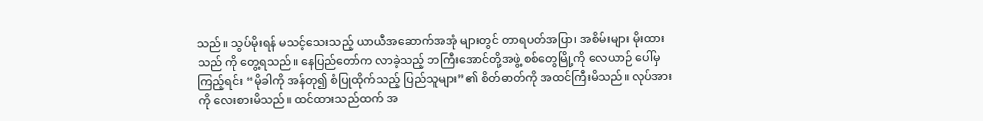သည်။ သွပ်မိုးရန် မသင့်သေးသည့် ယာယီအဆောက်အအုံ များတွင် တာရပတ်အပြာ၊ အစိမ်းများ မိုးထားသည် ကို တွေ့ရသည်။ နေပြည်တော်က လာခဲ့သည့် ဘကြီးအောင်တို့အဖွဲ့ စစ်တွေမြို့ကို လေယာဉ် ပေါ်မှကြည့်ရင်း “မိုခါကို အန်တု၍ စံပြုထိုက်သည့် ပြည်သူများ”၏ စိတ်ဓာတ်ကို အထင်ကြီးမိသည်။ လုပ်အားကို လေးစားမိသည်။ ထင်ထားသည်ထက် အ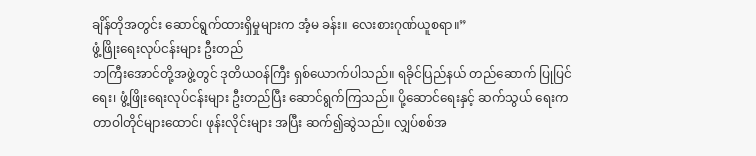ချိန်တိုအတွင်း ဆောင်ရွက်ထားရှိမှုများက အံ့မ ခန်း။ လေးစားဂုဏ်ယူစရာ။”
ဖွံ့ဖြိုးရေးလုပ်ငန်းများ ဦးတည်
ဘကြီးအောင်တို့အဖွဲ့တွင် ဒုတိယဝန်ကြီး ရှစ်ယောက်ပါသည်။ ရခိုင်ပြည်နယ် တည်ဆောက် ပြုပြင်ရေး၊ ဖွံ့ဖြိုးရေးလုပ်ငန်းများ ဦးတည်ပြီး ဆောင်ရွက်ကြသည်။ ပို့ဆောင်ရေးနှင့် ဆက်သွယ် ရေးက တာဝါတိုင်များထောင်၊ ဖုန်းလိုင်းများ အပြီး ဆက်၍ဆွဲသည်။ လျှပ်စစ်အ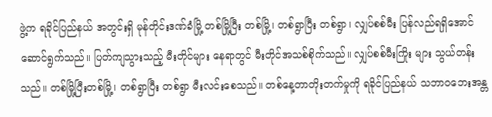ဖွဲ့က ရခိုင်ပြည်နယ် အတွင်းရှိ မုန်တိုင်းဒဏ်ခံမြို့ တစ်မြို့ပြီး တစ်မြို့၊ တစ်ရွာပြီး တစ်ရွာ၊ လျှပ်စစ်မီး ပြန်လည်ရရှိအောင် ဆောင်ရွက်သည်။ ပြတ်ကျသွားသည့် မီးတိုင်များ နေရာတွင် မီးတိုင်အသစ်စိုက်သည်။ လျှပ်စစ်မီးကြိုး များ သွယ်တန်းသည်။ တစ်မြို့ပြီးတစ်မြို့၊ တစ်ရွာပြီး တစ်ရွာ မီးလင်းစေသည်။ တစ်နေ့တာတိုးတက်မှုကို ရခိုင်ပြည်နယ် သဘာဝဘေးအန္တ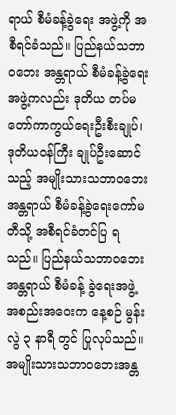ရာယ် စီမံခန့်ခွဲရေး အဖွဲ့ကို အစီရင်ခံသည်။ ပြည်နယ်သဘာဝဘေး အန္တရာယ် စီမံခန့်ခွဲရေးအဖွဲ့ကလည်း ဒုတိယ တပ်မတော်ကာကွယ်ရေးဦးစီးချုပ်၊ ဒုတိယဝန်ကြီး ချုပ်ဦးဆောင်သည့် အမျိုးသားသဘာဝဘေး အန္တရာယ် စီမံခန့်ခွဲရေးကော်မတီသို့ အစီရင်ခံတင်ပြ ရသည်။ ပြည်နယ်သဘာဝဘေးအန္တရာယ် စီမံခန့် ခွဲရေးအဖွဲ့ အစည်းအဝေးက နေ့စဉ် မွန်းလွဲ ၃ နာရီ တွင် ပြုလုပ်သည်။ အမျိုးသားသဘာဝဘေးအန္တ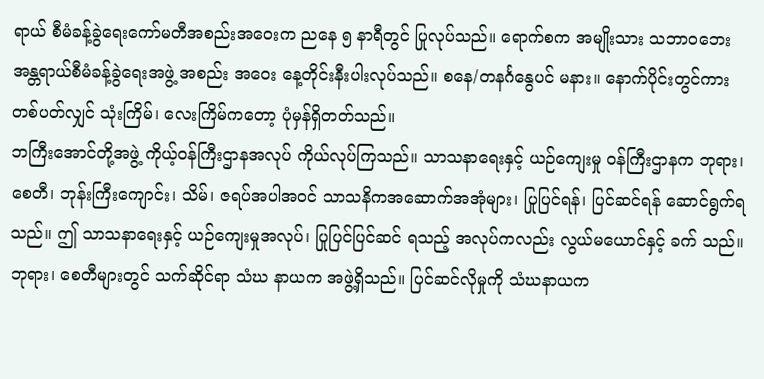ရာယ် စီမံခန့်ခွဲရေးကော်မတီအစည်းအဝေးက ညနေ ၅ နာရီတွင် ပြုလုပ်သည်။ ရောက်စက အမျိုးသား သဘာဝဘေးအန္တရာယ်စီမံခန့်ခွဲရေးအဖွဲ့ အစည်း အဝေး နေ့တိုင်းနီးပါးလုပ်သည်။ စနေ/တနင်္ဂနွေပင် မနား။ နောက်ပိုင်းတွင်ကား တစ်ပတ်လျှင် သုံးကြိမ်၊ လေးကြိမ်ကတော့ ပုံမှန်ရှိတတ်သည်။
ဘကြီးအောင်တို့အဖွဲ့ ကိုယ့်ဝန်ကြီးဌာနအလုပ် ကိုယ်လုပ်ကြသည်။ သာသနာရေးနှင့် ယဉ်ကျေးမှု ဝန်ကြီးဌာနက ဘုရား၊ စေတီ၊ ဘုန်းကြီးကျောင်း၊ သိမ်၊ ဇရပ်အပါအဝင် သာသနိကအဆောက်အအုံများ၊ ပြုပြင်ရန်၊ ပြင်ဆင်ရန် ဆောင်ရွက်ရသည်။ ဤ သာသနာရေးနှင့် ယဉ်ကျေးမှုအလုပ်၊ ပြုပြင်ပြင်ဆင် ရသည့် အလုပ်ကလည်း လွယ်မယောင်နှင့် ခက် သည်။ ဘုရား၊ စေတီများတွင် သက်ဆိုင်ရာ သံဃ နာယက အဖွဲ့ရှိသည်။ ပြင်ဆင်လိုမှုကို သံဃနာယက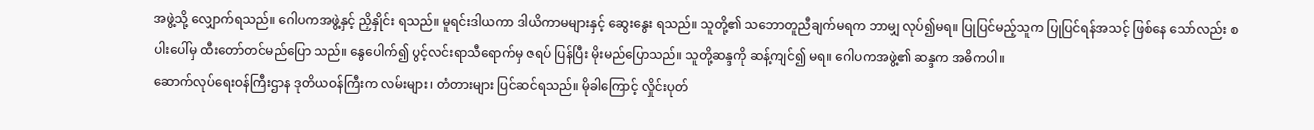အဖွဲ့သို့ လျှောက်ရသည်။ ဂေါပကအဖွဲ့နှင့် ညှိနှိုင်း ရသည်။ မူရင်းဒါယကာ ဒါယိကာမများနှင့် ဆွေးနွေး ရသည်။ သူတို့၏ သဘောတူညီချက်မရက ဘာမျှ လုပ်၍မရ။ ပြုပြင်မည့်သူက ပြုပြင်ရန်အသင့် ဖြစ်နေ သော်လည်း စပါးပေါ်မှ ထီးတော်တင်မည်ပြော သည်။ နွေပေါက်၍ ပွင့်လင်းရာသီရောက်မှ ဇရပ် ပြန်ပြီး မိုးမည်ပြောသည်။ သူတို့ဆန္ဒကို ဆန့်ကျင်၍ မရ။ ဂေါပကအဖွဲ့၏ ဆန္ဒက အဓိကပါ။
ဆောက်လုပ်ရေးဝန်ကြီးဌာန ဒုတိယဝန်ကြီးက လမ်းများ၊ တံတားများ ပြင်ဆင်ရသည်။ မိုခါကြောင့် လှိုင်းပုတ်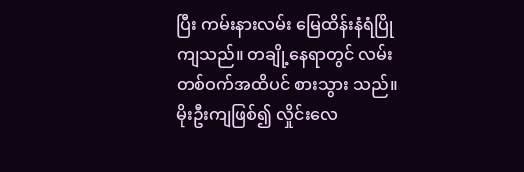ပြီး ကမ်းနားလမ်း မြေထိန်းနံရံပြိုကျသည်။ တချို့နေရာတွင် လမ်းတစ်ဝက်အထိပင် စားသွား သည်။ မိုးဦးကျဖြစ်၍ လှိုင်းလေ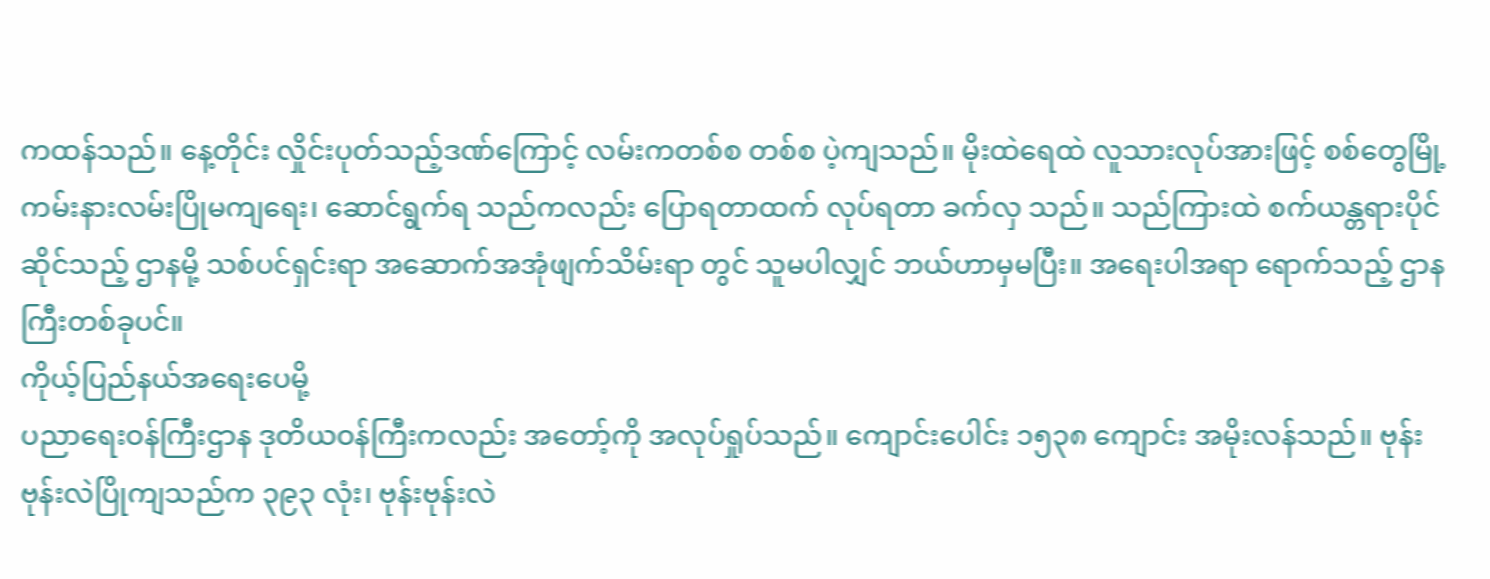ကထန်သည်။ နေ့တိုင်း လှိုင်းပုတ်သည့်ဒဏ်ကြောင့် လမ်းကတစ်စ တစ်စ ပဲ့ကျသည်။ မိုးထဲရေထဲ လူသားလုပ်အားဖြင့် စစ်တွေမြို့ ကမ်းနားလမ်းပြိုမကျရေး၊ ဆောင်ရွက်ရ သည်ကလည်း ပြောရတာထက် လုပ်ရတာ ခက်လှ သည်။ သည်ကြားထဲ စက်ယန္တရားပိုင်ဆိုင်သည့် ဌာနမို့ သစ်ပင်ရှင်းရာ အဆောက်အအုံဖျက်သိမ်းရာ တွင် သူမပါလျှင် ဘယ်ဟာမှမပြီး။ အရေးပါအရာ ရောက်သည့် ဌာနကြီးတစ်ခုပင်။
ကိုယ့်ပြည်နယ်အရေးပေမို့
ပညာရေးဝန်ကြီးဌာန ဒုတိယဝန်ကြီးကလည်း အတော့်ကို အလုပ်ရှုပ်သည်။ ကျောင်းပေါင်း ၁၅၃၈ ကျောင်း အမိုးလန်သည်။ ဗုန်းဗုန်းလဲပြိုကျသည်က ၃၉၃ လုံး၊ ဗုန်းဗုန်းလဲ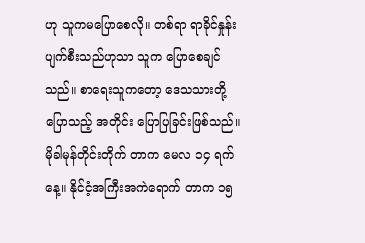ဟု သူကမပြောစေလို။ တစ်ရာ ရာခိုင်နှုန်းပျက်စီးသည်ဟုသာ သူက ပြောစေချင် သည်။ စာရေးသူကတော့ ဒေသသားတို့ပြောသည့် အတိုင်း ပြောပြခြင်းဖြစ်သည်။ မိုခါမုန်တိုင်းတိုက် တာက မေလ ၁၄ ရက်နေ့။ နိုင်ငံ့အကြီးအကဲရောက် တာက ၁၅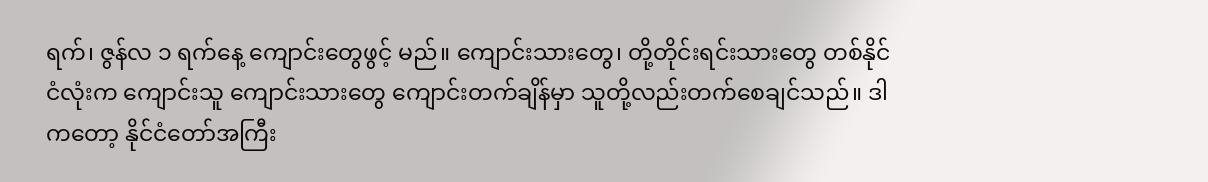ရက်၊ ဇွန်လ ၁ ရက်နေ့ ကျောင်းတွေဖွင့် မည်။ ကျောင်းသားတွေ၊ တို့တိုင်းရင်းသားတွေ တစ်နိုင်ငံလုံးက ကျောင်းသူ ကျောင်းသားတွေ ကျောင်းတက်ချိန်မှာ သူတို့လည်းတက်စေချင်သည်။ ဒါကတော့ နိုင်ငံတော်အကြီး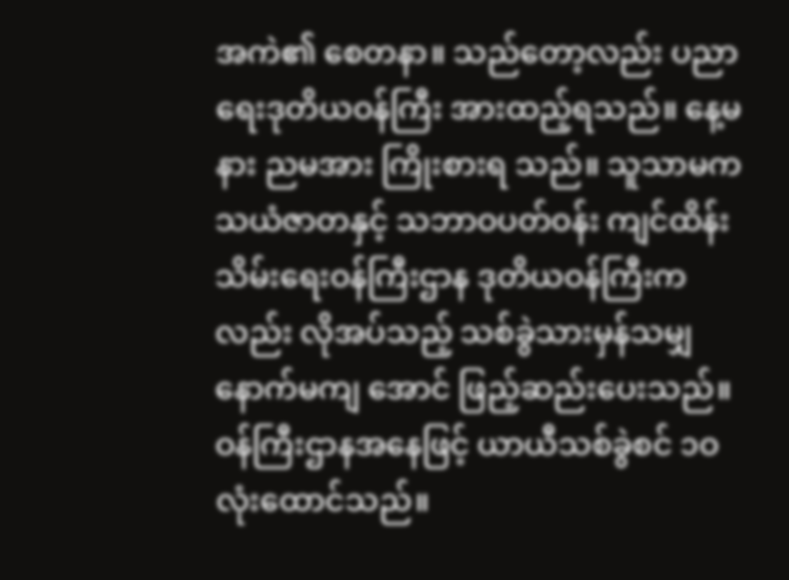အကဲ၏ စေတနာ။ သည်တော့လည်း ပညာရေးဒုတိယဝန်ကြီး အားထည့်ရသည်။ နေ့မနား ညမအား ကြိုးစားရ သည်။ သူသာမက သယံဇာတနှင့် သဘာဝပတ်ဝန်း ကျင်ထိန်းသိမ်းရေးဝန်ကြီးဌာန ဒုတိယဝန်ကြီးက လည်း လိုအပ်သည့် သစ်ခွဲသားမှန်သမျှ နောက်မကျ အောင် ဖြည့်ဆည်းပေးသည်။ ဝန်ကြီးဌာနအနေဖြင့် ယာယီသစ်ခွဲစင် ၁ဝ လုံးထောင်သည်။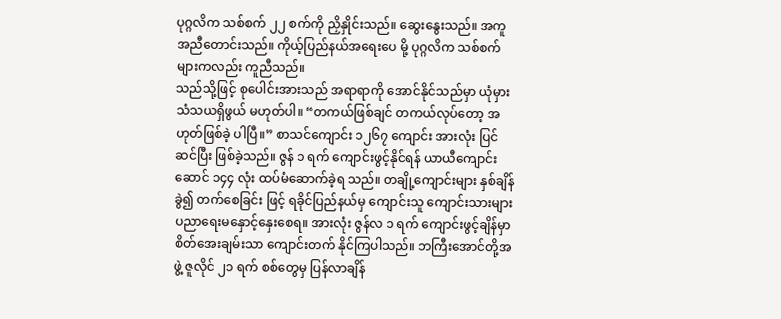ပုဂ္ဂလိက သစ်စက် ၂၂ စက်ကို ညှိနှိုင်းသည်။ ဆွေးနွေးသည်။ အကူအညီတောင်းသည်။ ကိုယ့်ပြည်နယ်အရေးပေ မို့ ပုဂ္ဂလိက သစ်စက်များကလည်း ကူညီသည်။
သည်သို့ဖြင့် စုပေါင်းအားသည် အရာရာကို အောင်နိုင်သည်မှာ ယုံမှားသံသယရှိဖွယ် မဟုတ်ပါ။ “တကယ်ဖြစ်ချင် တကယ်လုပ်တော့ အဟုတ်ဖြစ်ခဲ့ ပါပြီ။” စာသင်ကျောင်း ၁၂၆၇ ကျောင်း အားလုံး ပြင်ဆင်ပြီး ဖြစ်ခဲ့သည်။ ဇွန် ၁ ရက် ကျောင်းဖွင့်နိုင်ရန် ယာယီကျောင်းဆောင် ၁၄၄ လုံး ထပ်မံဆောက်ခဲ့ရ သည်။ တချို့ကျောင်းများ နှစ်ချိန်ခွဲ၍ တက်စေခြင်း ဖြင့် ရခိုင်ပြည်နယ်မှ ကျောင်းသူ ကျောင်းသားများ ပညာရေးမနှောင့်နှေးစေရ။ အားလုံး ဇွန်လ ၁ ရက် ကျောင်းဖွင့်ချိန်မှာ စိတ်အေးချမ်းသာ ကျောင်းတက် နိုင်ကြပါသည်။ ဘကြီးအောင်တို့အဖွဲ့ ဇူလိုင် ၂၁ ရက် စစ်တွေမှ ပြန်လာချိန်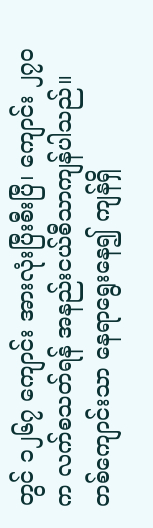တွင် ၁၂၆၇ ကျောင်း အားလုံးပြီးစီးပြီ၊ ကျောင်း ၂၇ဝ က လက်စသတ်ရန် အနည်းငယ်စီသာကျန်ပါသည်။ တစ်ကျောင်းသာ နေရာရွေးနေ၍ ကျန်ရှိ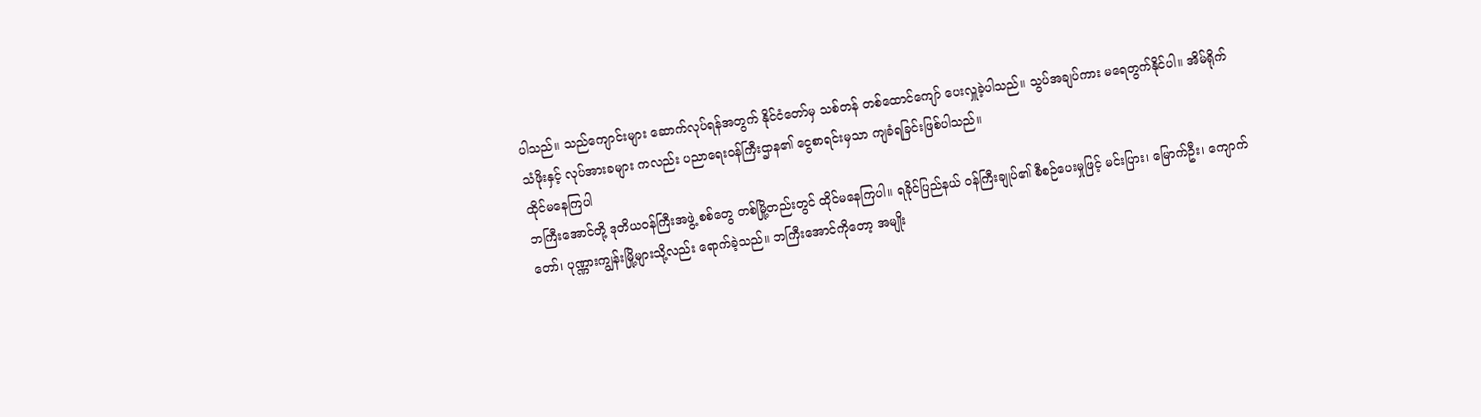ပါသည်။ သည်ကျောင်းများ ဆောက်လုပ်ရန်အတွက် နိုင်ငံတော်မှ သစ်တန် တစ်ထောင်ကျော် ပေးလှူခဲ့ပါသည်။ သွပ်အချပ်ကား မရေတွက်နိုင်ပါ။ အိမ်ရိုက်သံဖိုးနှင့် လုပ်အားခများ ကလည်း ပညာရေးဝန်ကြီးဌာန၏ ငွေစာရင်းမှသာ ကျခံရခြင်းဖြစ်ပါသည်။
ထိုင်မနေကြပါ
ဘကြီးအောင်တို့ ဒုတိယဝန်ကြီးအဖွဲ့ စစ်တွေ တစ်မြို့တည်းတွင် ထိုင်မနေကြပါ။ ရခိုင်ပြည်နယ် ဝန်ကြီးချုပ်၏ စီစဉ်ပေးမှုဖြင့် မင်းပြား၊ မြောက်ဦး၊ ကျောက်တော်၊ ပုဏ္ဏားကျွန်းမြို့များသို့လည်း ရောက်ခဲ့သည်။ ဘကြီးအောင်ကိုတော့ အမျိုး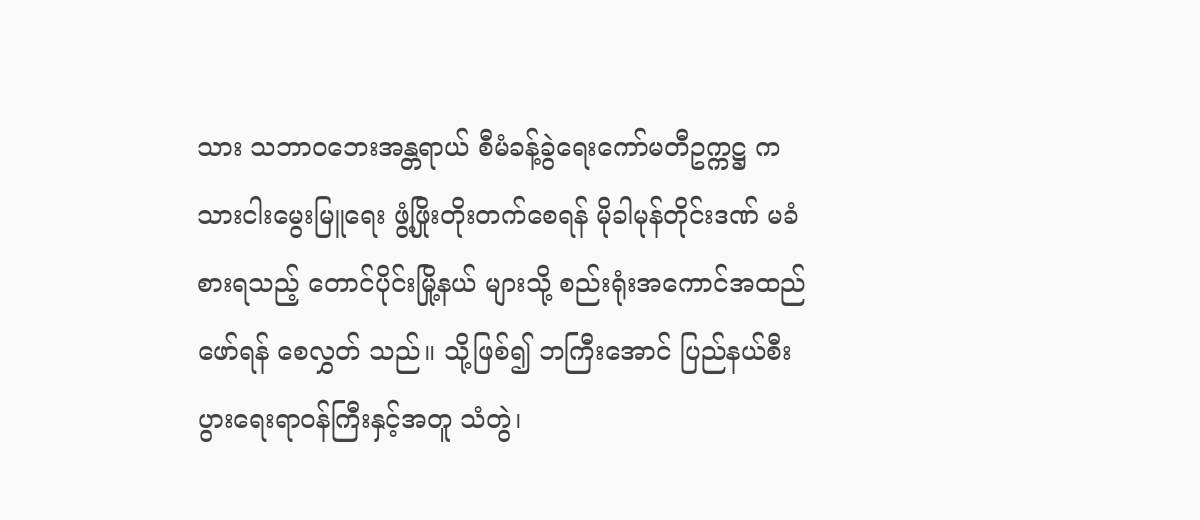သား သဘာဝဘေးအန္တရာယ် စီမံခန့်ခွဲရေးကော်မတီဥက္ကဋ္ဌ က သားငါးမွေးမြူရေး ဖွံ့ဖြိုးတိုးတက်စေရန် မိုခါမုန်တိုင်းဒဏ် မခံစားရသည့် တောင်ပိုင်းမြို့နယ် များသို့ စည်းရုံးအကောင်အထည်ဖော်ရန် စေလွှတ် သည်။ သို့ဖြစ်၍ ဘကြီးအောင် ပြည်နယ်စီးပွားရေးရာဝန်ကြီးနှင့်အတူ သံတွဲ၊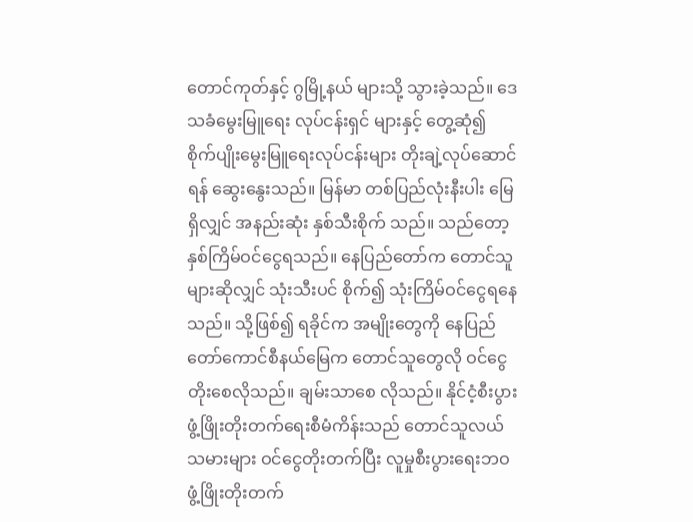တောင်ကုတ်နှင့် ဂွမြို့နယ် များသို့ သွားခဲ့သည်။ ဒေသခံမွေးမြူရေး လုပ်ငန်းရှင် များနှင့် တွေ့ဆုံ၍ စိုက်ပျိုးမွေးမြူရေးလုပ်ငန်းများ တိုးချဲ့လုပ်ဆောင်ရန် ဆွေးနွေးသည်။ မြန်မာ တစ်ပြည်လုံးနီးပါး မြေရှိလျှင် အနည်းဆုံး နှစ်သီးစိုက် သည်။ သည်တော့ နှစ်ကြိမ်ဝင်ငွေရသည်။ နေပြည်တော်က တောင်သူများဆိုလျှင် သုံးသီးပင် စိုက်၍ သုံးကြိမ်ဝင်ငွေရနေသည်။ သို့ဖြစ်၍ ရခိုင်က အမျိုးတွေကို နေပြည်တော်ကောင်စီနယ်မြေက တောင်သူတွေလို ဝင်ငွေတိုးစေလိုသည်။ ချမ်းသာစေ လိုသည်။ နိုင်ငံ့စီးပွားဖွံ့ဖြိုးတိုးတက်ရေးစီမံကိန်းသည် တောင်သူလယ်သမားများ ဝင်ငွေတိုးတက်ပြီး လူမှုစီးပွားရေးဘဝ ဖွံ့ဖြိုးတိုးတက်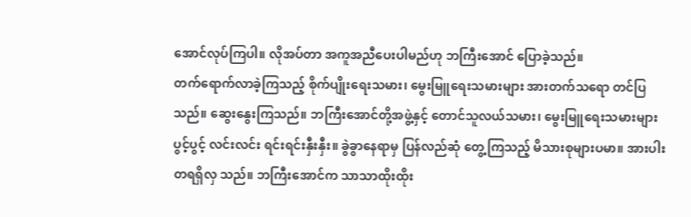အောင်လုပ်ကြပါ။ လိုအပ်တာ အကူအညီပေးပါမည်ဟု ဘကြီးအောင် ပြောခဲ့သည်။
တက်ရောက်လာခဲ့ကြသည့် စိုက်ပျိုးရေးသမား၊ မွေးမြူရေးသမားများ အားတက်သရော တင်ပြ သည်။ ဆွေးနွေးကြသည်။ ဘကြီးအောင်တို့အဖွဲ့နှင့် တောင်သူလယ်သမား၊ မွေးမြူရေးသမားများ ပွင့်ပွင့် လင်းလင်း ရင်းရင်းနှီးနှီး။ ခွဲခွာနေရာမှ ပြန်လည်ဆုံ တွေ့ကြသည့် မိသားစုများပမာ။ အားပါးတရရှိလှ သည်။ ဘကြီးအောင်က သာသာထိုးထိုး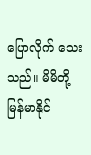ပြောလိုက် သေးသည်။ မိမိတို့ မြန်မာနိုင်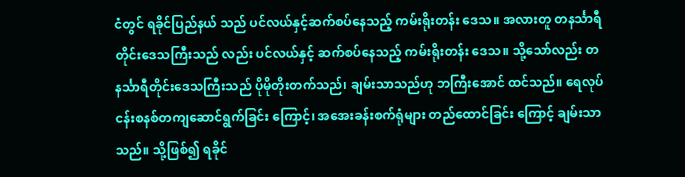ငံတွင် ရခိုင်ပြည်နယ် သည် ပင်လယ်နှင့်ဆက်စပ်နေသည့် ကမ်းရိုးတန်း ဒေသ။ အလားတူ တနင်္သာရီတိုင်းဒေသကြီးသည် လည်း ပင်လယ်နှင့် ဆက်စပ်နေသည့် ကမ်းရိုးတန်း ဒေသ။ သို့သော်လည်း တနင်္သာရီတိုင်းဒေသကြီးသည် ပိုမိုတိုးတက်သည်၊ ချမ်းသာသည်ဟု ဘကြီးအောင် ထင်သည်။ ရေလုပ်ငန်းစနစ်တကျဆောင်ရွက်ခြင်း ကြောင့်၊ အအေးခန်းစက်ရုံများ တည်ထောင်ခြင်း ကြောင့် ချမ်းသာသည်။ သို့ဖြစ်၍ ရခိုင်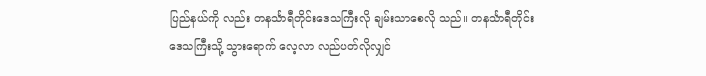ပြည်နယ်ကို လည်း တနင်္သာရီတိုင်းဒေသကြီးလို ချမ်းသာစေလို သည်။ တနင်္သာရီတိုင်းဒေသကြီးသို့ သွားရောက် လေ့လာ လည်ပတ်လိုလျှင်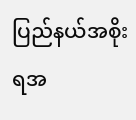ပြည်နယ်အစိုးရအ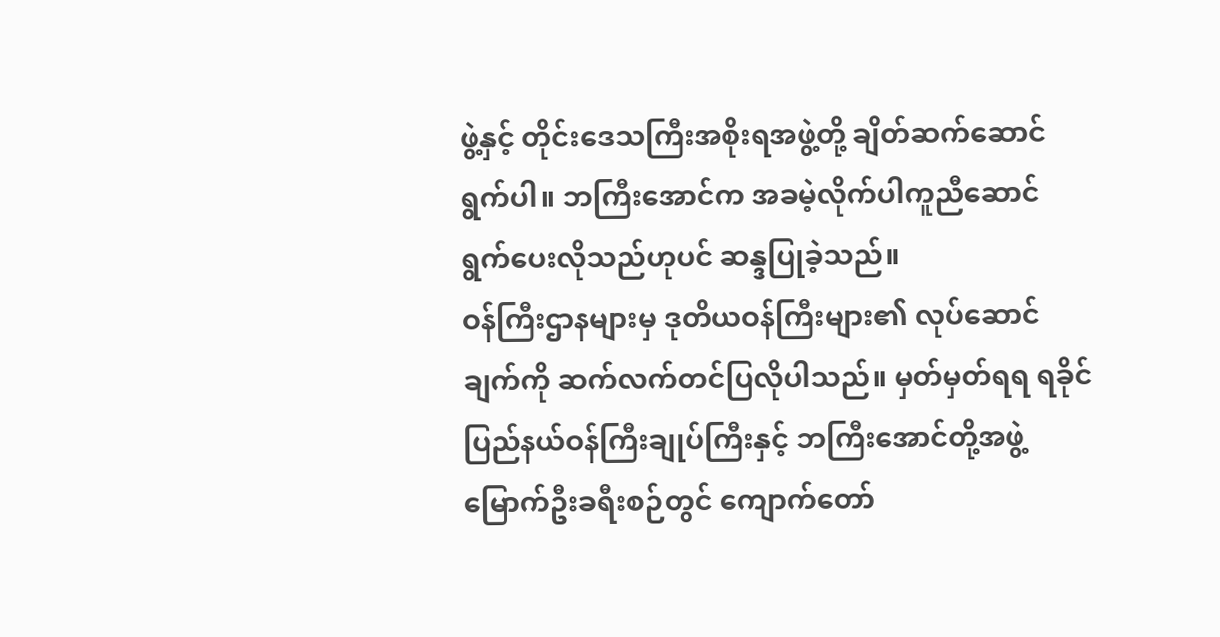ဖွဲ့နှင့် တိုင်းဒေသကြီးအစိုးရအဖွဲ့တို့ ချိတ်ဆက်ဆောင် ရွက်ပါ။ ဘကြီးအောင်က အခမဲ့လိုက်ပါကူညီဆောင် ရွက်ပေးလိုသည်ဟုပင် ဆန္ဒပြုခဲ့သည်။
ဝန်ကြီးဌာနများမှ ဒုတိယဝန်ကြီးများ၏ လုပ်ဆောင်ချက်ကို ဆက်လက်တင်ပြလိုပါသည်။ မှတ်မှတ်ရရ ရခိုင်ပြည်နယ်ဝန်ကြီးချုပ်ကြီးနှင့် ဘကြီးအောင်တို့အဖွဲ့ မြောက်ဦးခရီးစဉ်တွင် ကျောက်တော်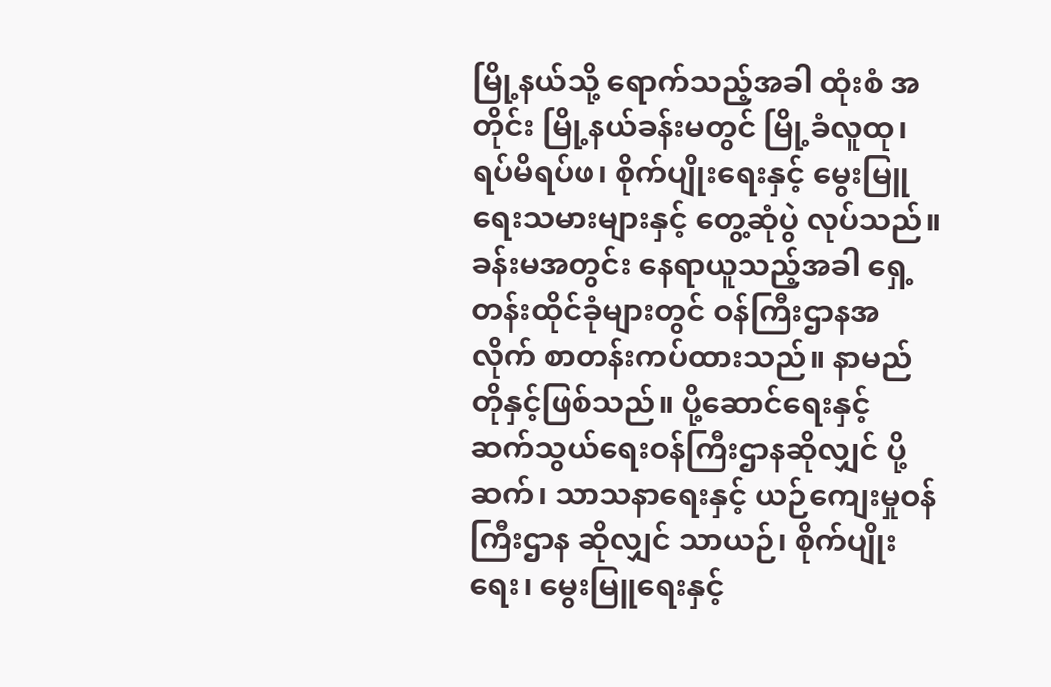မြို့နယ်သို့ ရောက်သည့်အခါ ထုံးစံ အတိုင်း မြို့နယ်ခန်းမတွင် မြို့ခံလူထု၊ ရပ်မိရပ်ဖ၊ စိုက်ပျိုးရေးနှင့် မွေးမြူရေးသမားများနှင့် တွေ့ဆုံပွဲ လုပ်သည်။ ခန်းမအတွင်း နေရာယူသည့်အခါ ရှေ့တန်းထိုင်ခုံများတွင် ဝန်ကြီးဌာနအလိုက် စာတန်းကပ်ထားသည်။ နာမည်တိုနှင့်ဖြစ်သည်။ ပို့ဆောင်ရေးနှင့် ဆက်သွယ်ရေးဝန်ကြီးဌာနဆိုလျှင် ပို့ဆက်၊ သာသနာရေးနှင့် ယဉ်ကျေးမှုဝန်ကြီးဌာန ဆိုလျှင် သာယဉ်၊ စိုက်ပျိုးရေး၊ မွေးမြူရေးနှင့်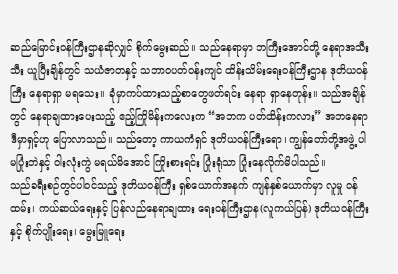ဆည်မြောင်းဝန်ကြီးဌာနဆိုလျှင် စိုက်မွေးဆည်။ သည်နေရာမှာ ဘကြီးအောင်တို့ နေရာအသီးသီး ယူပြီးချိန်တွင် သယံဇာတနှင့် သဘာဝပတ်ဝန်းကျင် ထိန်းသိမ်းရေးဝန်ကြီးဌာန ဒုတိယဝန်ကြီး နေရာရှာ မရသေး။ ခုံမှာကပ်ထားသည့်စာတွေဖတ်ရင်း နေရာ ရှာနေတုန်း။ သည်အချိန်တွင် နေရာချထားပေးသည့် ဧည့်ကြိုမိန်းကလေးက “အဘက ပတ်ထိန်းကလား” အဘနေရာ ဒီမှာရှင့်ဟု ပြောလာသည်။ သည်တော့ ကာယကံရှင် ဒုတိယဝန်ကြီးရော၊ ကျွန်တော်တို့အဖွဲ့ ပါ မပြုံးဘဲနှင့် ဝါးလုံးကွဲ မရယ်မိအောင် ကြိုးစားရင်း ပြုံးရုံသာ ပြုံးနေလိုက်မိပါသည်။
သည်ခရီးစဉ်တွင်ပါဝင်သည့် ဒုတိယဝန်ကြီး ရှစ်ယောက်အနက် ကျန်နှစ်ယောက်မှာ လူမှု ဝန်ထမ်း၊ ကယ်ဆယ်ရေးနှင့် ပြန်လည်နေရာချထား ရေးဝန်ကြီးဌာန(လူကယ်ပြန်) ဒုတိယဝန်ကြီးနှင့် စိုက်ပျိုးရေး၊ မွေးမြူရေး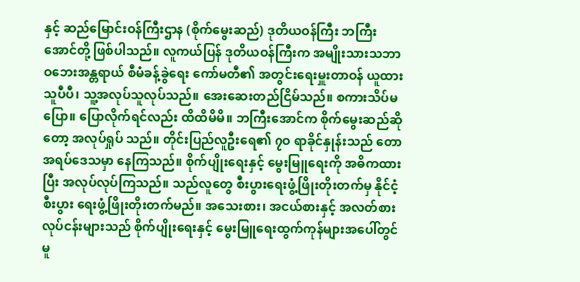နှင့် ဆည်မြောင်းဝန်ကြီးဌာန (စိုက်မွေးဆည်) ဒုတိယဝန်ကြီး ဘကြီးအောင်တို့ ဖြစ်ပါသည်။ လူကယ်ပြန် ဒုတိယဝန်ကြီးက အမျိုးသားသဘာဝဘေးအန္တရာယ် စီမံခန့်ခွဲရေး ကော်မတီ၏ အတွင်းရေးမှူးတာဝန် ယူထားသူပီပီ၊ သူ့အလုပ်သူလုပ်သည်။ အေးဆေးတည်ငြိမ်သည်။ စကားသိပ်မပြော။ ပြောလိုက်ရင်လည်း ထိထိမိမိ။ ဘကြီးအောင်က စိုက်မွေးဆည်ဆိုတော့ အလုပ်ရှုပ် သည်။ တိုင်းပြည်လူဦးရေ၏ ၇ဝ ရာခိုင်နှုန်းသည် တောအရပ်ဒေသမှာ နေကြသည်။ စိုက်ပျိုးရေးနှင့် မွေးမြူရေးကို အဓိကထားပြီး အလုပ်လုပ်ကြသည်။ သည်လူတွေ စီးပွားရေးဖွံ့ဖြိုးတိုးတက်မှ နိုင်ငံ့စီးပွား ရေးဖွံ့ဖြိုးတိုးတက်မည်။ အသေးစား၊ အငယ်စားနှင့် အလတ်စားလုပ်ငန်းများသည် စိုက်ပျိုးရေးနှင့် မွေးမြူရေးထွက်ကုန်များအပေါ်တွင် မူ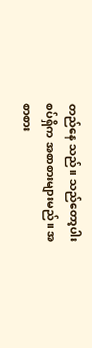တည်နေ သည်။ သည်တော့ပါးစပ်ရှိက အစာစားများမည်။ အစာစား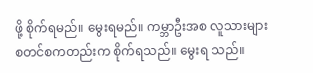ဖို့ စိုက်ရမည်။ မွေးရမည်။ ကမ္ဘာဦးအစ လူသားများ စတင်စကတည်းက စိုက်ရသည်။ မွေးရ သည်။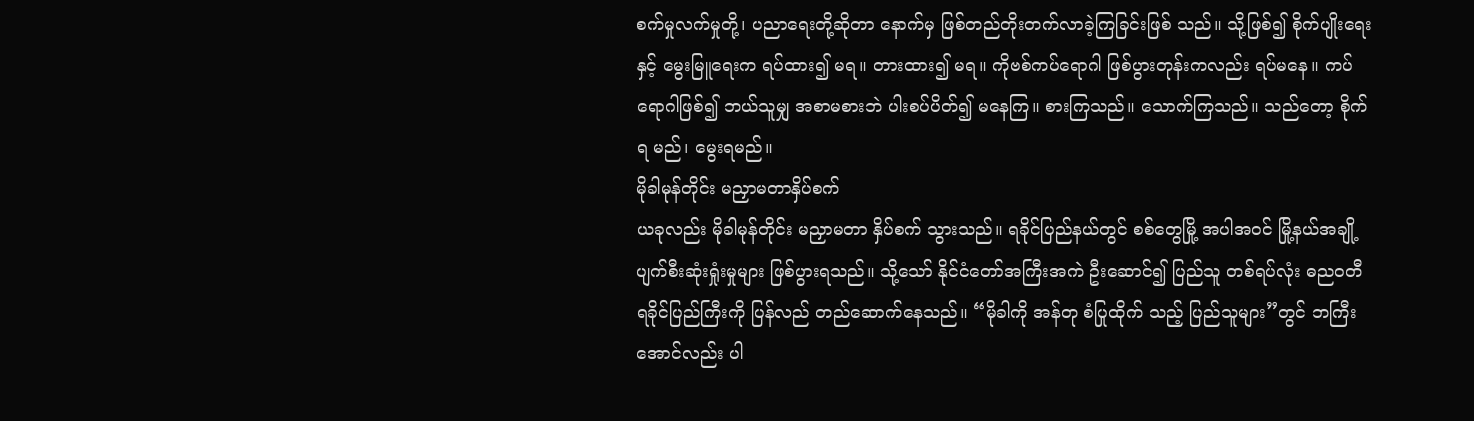စက်မှုလက်မှုတို့၊ ပညာရေးတို့ဆိုတာ နောက်မှ ဖြစ်တည်တိုးတက်လာခဲ့ကြခြင်းဖြစ် သည်။ သို့ဖြစ်၍ စိုက်ပျိုးရေးနှင့် မွေးမြူရေးက ရပ်ထား၍ မရ။ တားထား၍ မရ။ ကိုဗစ်ကပ်ရောဂါ ဖြစ်ပွားတုန်းကလည်း ရပ်မနေ။ ကပ်ရောဂါဖြစ်၍ ဘယ်သူမျှ အစာမစားဘဲ ပါးစပ်ပိတ်၍ မနေကြ။ စားကြသည်။ သောက်ကြသည်။ သည်တော့ စိုက်ရ မည်၊ မွေးရမည်။
မိုခါမုန်တိုင်း မညှာမတာနှိပ်စက်
ယခုလည်း မိုခါမုန်တိုင်း မညှာမတာ နှိပ်စက် သွားသည်။ ရခိုင်ပြည်နယ်တွင် စစ်တွေမြို့ အပါအဝင် မြို့နယ်အချို့ ပျက်စီးဆုံးရှုံးမှုများ ဖြစ်ပွားရသည်။ သို့သော် နိုင်ငံတော်အကြီးအကဲ ဦးဆောင်၍ ပြည်သူ တစ်ရပ်လုံး ဓညဝတီ ရခိုင်ပြည်ကြီးကို ပြန်လည် တည်ဆောက်နေသည်။ “မိုခါကို အန်တု စံပြုထိုက် သည့် ပြည်သူများ”တွင် ဘကြီးအောင်လည်း ပါ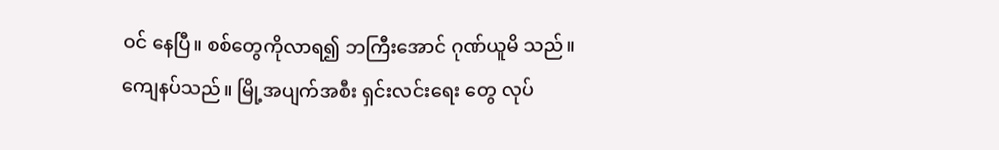ဝင် နေပြီ။ စစ်တွေကိုလာရ၍ ဘကြီးအောင် ဂုဏ်ယူမိ သည်။ ကျေနပ်သည်။ မြို့အပျက်အစီး ရှင်းလင်းရေး တွေ လုပ်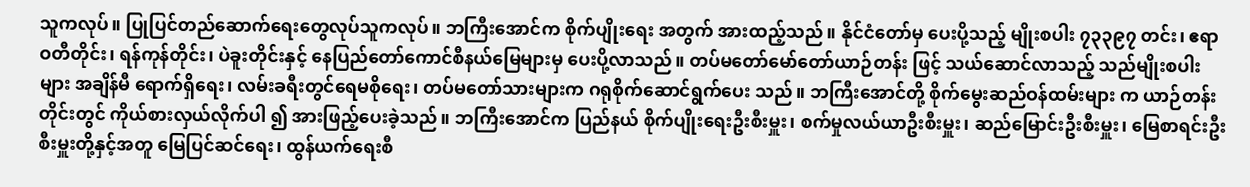သူကလုပ်။ ပြုပြင်တည်ဆောက်ရေးတွေလုပ်သူကလုပ်။ ဘကြီးအောင်က စိုက်ပျိုးရေး အတွက် အားထည့်သည်။ နိုင်ငံတော်မှ ပေးပို့သည့် မျိုးစပါး ၇၃၃၉၇ တင်း၊ ဧရာဝတီတိုင်း၊ ရန်ကုန်တိုင်း၊ ပဲခူးတိုင်းနှင့် နေပြည်တော်ကောင်စီနယ်မြေများမှ ပေးပို့လာသည်။ တပ်မတော်မော်တော်ယာဉ်တန်း ဖြင့် သယ်ဆောင်လာသည့် သည်မျိုးစပါးများ အချိန်မီ ရောက်ရှိရေး၊ လမ်းခရီးတွင်ရေမစိုရေး၊ တပ်မတော်သားများက ဂရုစိုက်ဆောင်ရွက်ပေး သည်။ ဘကြီးအောင်တို့ စိုက်မွေးဆည်ဝန်ထမ်းများ က ယာဉ်တန်းတိုင်းတွင် ကိုယ်စားလှယ်လိုက်ပါ ၍ အားဖြည့်ပေးခဲ့သည်။ ဘကြီးအောင်က ပြည်နယ် စိုက်ပျိုးရေးဦးစီးမှူး၊ စက်မှုလယ်ယာဦးစီးမှူး၊ ဆည်မြောင်းဦးစီးမှူး၊ မြေစာရင်းဦးစီးမှူးတို့နှင့်အတူ မြေပြင်ဆင်ရေး၊ ထွန်ယက်ရေးစီ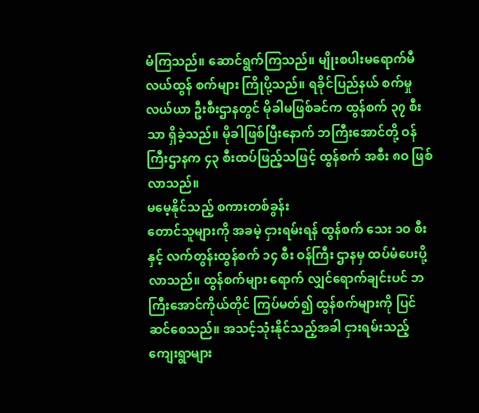မံကြသည်။ ဆောင်ရွက်ကြသည်။ မျိုးစပါးမရောက်မီ လယ်ထွန် စက်များ ကြိုပို့သည်။ ရခိုင်ပြည်နယ် စက်မှုလယ်ယာ ဦးစီးဌာနတွင် မိုခါမဖြစ်ခင်က ထွန်စက် ၃၇ စီးသာ ရှိခဲ့သည်။ မိုခါဖြစ်ပြီးနောက် ဘကြီးအောင်တို့ ဝန်ကြီးဌာနက ၄၃ စီးထပ်ဖြည့်သဖြင့် ထွန်စက် အစီး ၈ဝ ဖြစ်လာသည်။
မမေ့နိုင်သည့် စကားတစ်ခွန်း
တောင်သူများကို အခမဲ့ ငှားရမ်းရန် ထွန်စက် သေး ၁ဝ စီးနှင့် လက်တွန်းထွန်စက် ၁၄ စီး ဝန်ကြီး ဌာနမှ ထပ်မံပေးပို့လာသည်။ ထွန်စက်များ ရောက် လျှင်ရောက်ချင်းပင် ဘကြီးအောင်ကိုယ်တိုင် ကြပ်မတ်၍ ထွန်စက်များကို ပြင်ဆင်စေသည်။ အသင့်သုံးနိုင်သည့်အခါ ငှားရမ်းသည့်ကျေးရွာများ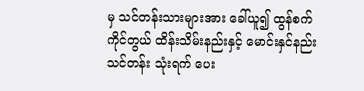မှ သင်တန်းသားများအား ခေါ်ယူ၍ ထွန်စက်ကိုင်တွယ် ထိန်းသိမ်းနည်းနှင့် မောင်းနှင်နည်းသင်တန်း သုံးရက် ပေး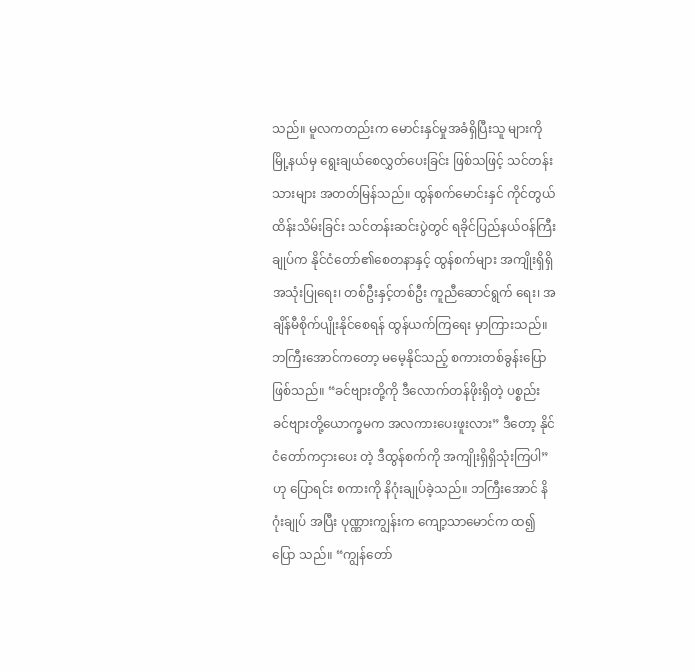သည်။ မူလကတည်းက မောင်းနှင်မှုအခံရှိပြီးသူ များကို မြို့နယ်မှ ရွေးချယ်စေလွှတ်ပေးခြင်း ဖြစ်သဖြင့် သင်တန်းသားများ အတတ်မြန်သည်။ ထွန်စက်မောင်းနှင် ကိုင်တွယ်ထိန်းသိမ်းခြင်း သင်တန်းဆင်းပွဲတွင် ရခိုင်ပြည်နယ်ဝန်ကြီးချုပ်က နိုင်ငံတော်၏စေတနာနှင့် ထွန်စက်များ အကျိုးရှိရှိ အသုံးပြုရေး၊ တစ်ဦးနှင့်တစ်ဦး ကူညီဆောင်ရွက် ရေး၊ အချိန်မီစိုက်ပျိုးနိုင်စေရန် ထွန်ယက်ကြရေး မှာကြားသည်။ ဘကြီးအောင်ကတော့ မမေ့နိုင်သည့် စကားတစ်ခွန်းပြောဖြစ်သည်။ “ခင်ဗျားတို့ကို ဒီလောက်တန်ဖိုးရှိတဲ့ ပစ္စည်း ခင်ဗျားတို့ယောက္ခမက အလကားပေးဖူးလား” ဒီတော့ နိုင်ငံတော်ကငှားပေး တဲ့ ဒီထွန်စက်ကို အကျိုးရှိရှိသုံးကြပါ”ဟု ပြောရင်း စကားကို နိဂုံးချုပ်ခဲ့သည်။ ဘကြီးအောင် နိဂုံးချုပ် အပြီး ပုဏ္ဏားကျွန်းက ကျော့သာမောင်က ထ၍ပြော သည်။ “ကျွန်တော်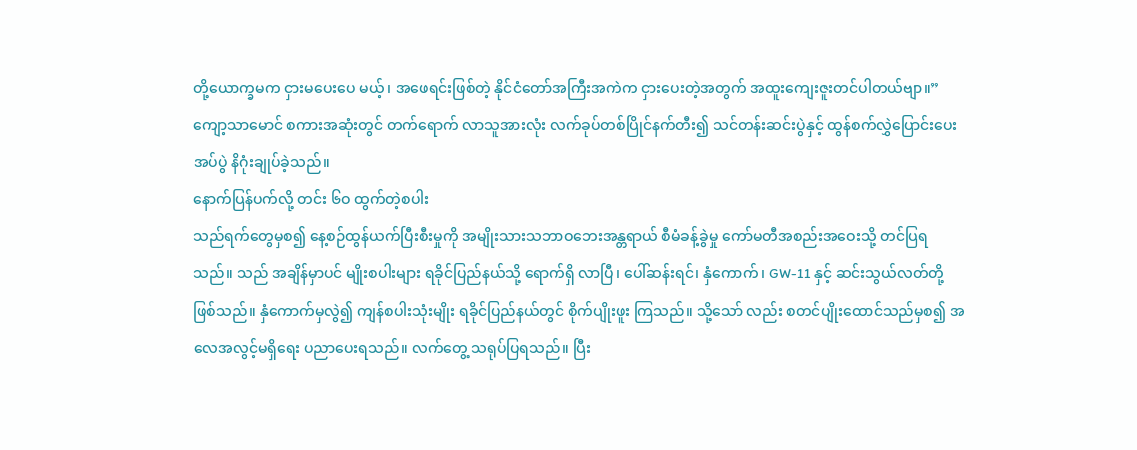တို့ယောက္ခမက ငှားမပေးပေ မယ့်၊ အဖေရင်းဖြစ်တဲ့ နိုင်ငံတော်အကြီးအကဲက ငှားပေးတဲ့အတွက် အထူးကျေးဇူးတင်ပါတယ်ဗျာ။”
ကျော့သာမောင် စကားအဆုံးတွင် တက်ရောက် လာသူအားလုံး လက်ခုပ်တစ်ပြိုင်နက်တီး၍ သင်တန်းဆင်းပွဲနှင့် ထွန်စက်လွှဲပြောင်းပေးအပ်ပွဲ နိဂုံးချုပ်ခဲ့သည်။
နောက်ပြန်ပက်လို့ တင်း ၆ဝ ထွက်တဲ့စပါး
သည်ရက်တွေမှစ၍ နေ့စဉ်ထွန်ယက်ပြီးစီးမှုကို အမျိုးသားသဘာဝဘေးအန္တရာယ် စီမံခန့်ခွဲမှု ကော်မတီအစည်းအဝေးသို့ တင်ပြရသည်။ သည် အချိန်မှာပင် မျိုးစပါးများ ရခိုင်ပြည်နယ်သို့ ရောက်ရှိ လာပြီ၊ ပေါ်ဆန်းရင်၊ နှံကောက်၊ GW-11 နှင့် ဆင်းသွယ်လတ်တို့ဖြစ်သည်။ နှံကောက်မှလွဲ၍ ကျန်စပါးသုံးမျိုး ရခိုင်ပြည်နယ်တွင် စိုက်ပျိုးဖူး ကြသည်။ သို့သော် လည်း စတင်ပျိုးထောင်သည်မှစ၍ အလေအလွင့်မရှိရေး ပညာပေးရသည်။ လက်တွေ့ သရုပ်ပြရသည်။ ပြီး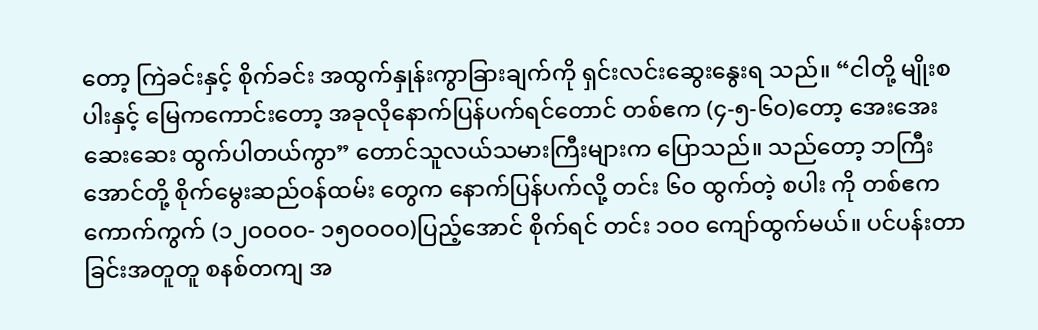တော့ ကြဲခင်းနှင့် စိုက်ခင်း အထွက်နှုန်းကွာခြားချက်ကို ရှင်းလင်းဆွေးနွေးရ သည်။ “ငါတို့ မျိုးစပါးနှင့် မြေကကောင်းတော့ အခုလိုနောက်ပြန်ပက်ရင်တောင် တစ်ဧက (၄-၅-၆ဝ)တော့ အေးအေးဆေးဆေး ထွက်ပါတယ်ကွာ” တောင်သူလယ်သမားကြီးများက ပြောသည်။ သည်တော့ ဘကြီးအောင်တို့ စိုက်မွေးဆည်ဝန်ထမ်း တွေက နောက်ပြန်ပက်လို့ တင်း ၆ဝ ထွက်တဲ့ စပါး ကို တစ်ဧကကောက်ကွက် (၁၂ဝဝဝဝ- ၁၅ဝဝဝဝ)ပြည့်အောင် စိုက်ရင် တင်း ၁ဝဝ ကျော်ထွက်မယ်။ ပင်ပန်းတာခြင်းအတူတူ စနစ်တကျ အ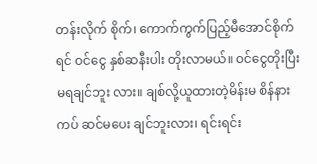တန်းလိုက် စိုက်၊ ကောက်ကွက်ပြည့်မီအောင်စိုက်ရင် ဝင်ငွေ နှစ်ဆနီးပါး တိုးလာမယ်။ ဝင်ငွေတိုးပြီး မရချင်ဘူး လား။ ချစ်လို့ယူထားတဲ့မိန်းမ စိန်နားကပ် ဆင်မပေး ချင်ဘူးလား၊ ရင်းရင်း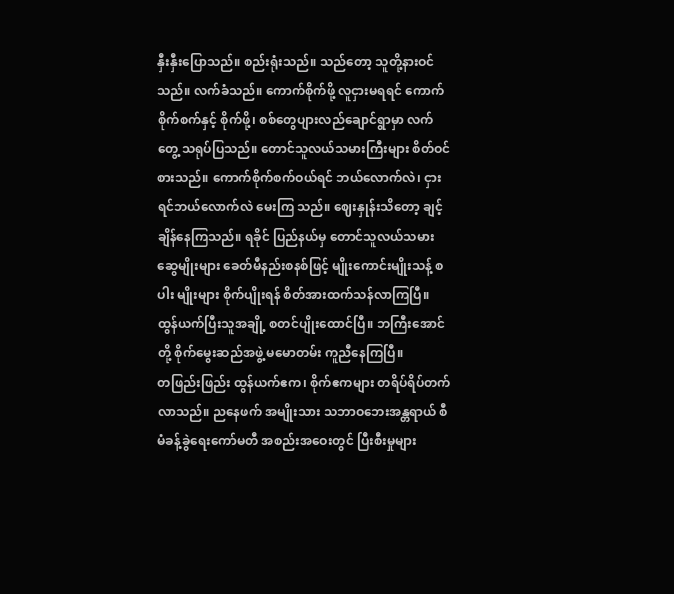နှီးနှီးပြောသည်။ စည်းရုံးသည်။ သည်တော့ သူတို့နားဝင်သည်။ လက်ခံသည်။ ကောက်စိုက်ဖို့ လူငှားမရရင် ကောက်စိုက်စက်နှင့် စိုက်ဖို့၊ စစ်တွေပျားလည်ချောင်ရွာမှာ လက်တွေ့ သရုပ်ပြသည်။ တောင်သူလယ်သမားကြီးများ စိတ်ဝင်စားသည်။ ကောက်စိုက်စက်ဝယ်ရင် ဘယ်လောက်လဲ၊ ငှားရင်ဘယ်လောက်လဲ မေးကြ သည်။ ဈေးနှုန်းသိတော့ ချင့်ချိန်နေကြသည်။ ရခိုင် ပြည်နယ်မှ တောင်သူလယ်သမားဆွေမျိုးများ ခေတ်မီနည်းစနစ်ဖြင့် မျိုးကောင်းမျိုးသန့် စပါး မျိုးများ စိုက်ပျိုးရန် စိတ်အားထက်သန်လာကြပြီ။ ထွန်ယက်ပြီးသူအချို့ စတင်ပျိုးထောင်ပြီ။ ဘကြီးအောင်တို့ စိုက်မွေးဆည်အဖွဲ့ မမောတမ်း ကူညီနေကြပြီ။
တဖြည်းဖြည်း ထွန်ယက်ဧက၊ စိုက်ဧကများ တရိပ်ရိပ်တက်လာသည်။ ညနေဖက် အမျိုးသား သဘာဝဘေးအန္တရာယ် စီမံခန့်ခွဲရေးကော်မတီ အစည်းအဝေးတွင် ပြီးစီးမှုများ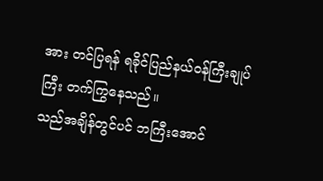အား တင်ပြရန် ရခိုင်ပြည်နယ်ဝန်ကြီးချုပ်ကြီး တက်ကြွနေသည်။
သည်အချိန်တွင်ပင် ဘကြီးအောင်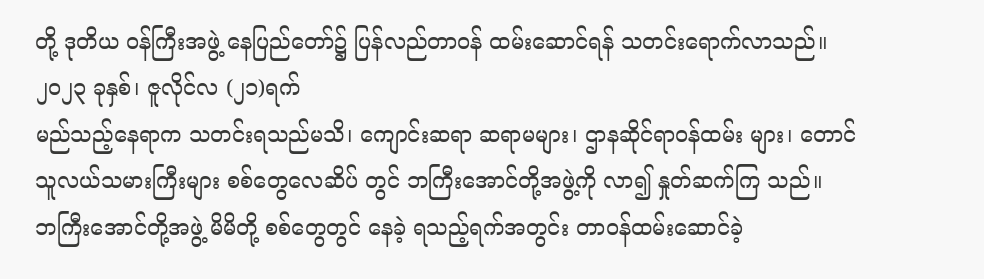တို့ ဒုတိယ ဝန်ကြီးအဖွဲ့ နေပြည်တော်၌ ပြန်လည်တာဝန် ထမ်းဆောင်ရန် သတင်းရောက်လာသည်။
၂ဝ၂၃ ခုနှစ်၊ ဇူလိုင်လ (၂၁)ရက်
မည်သည့်နေရာက သတင်းရသည်မသိ၊ ကျောင်းဆရာ ဆရာမများ၊ ဌာနဆိုင်ရာဝန်ထမ်း များ၊ တောင်သူလယ်သမားကြီးများ စစ်တွေလေဆိပ် တွင် ဘကြီးအောင်တို့အဖွဲ့ကို လာ၍ နှုတ်ဆက်ကြ သည်။
ဘကြီးအောင်တို့အဖွဲ့ မိမိတို့ စစ်တွေတွင် နေခဲ့ ရသည့်ရက်အတွင်း တာဝန်ထမ်းဆောင်ခဲ့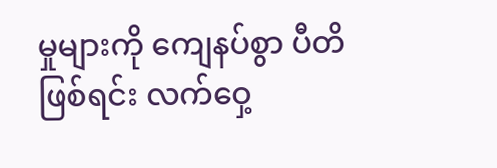မှုများကို ကျေနပ်စွာ ပီတိဖြစ်ရင်း လက်ဝှေ့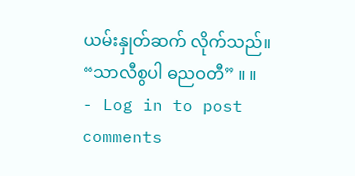ယမ်းနှုတ်ဆက် လိုက်သည်။
“သာလီစွပါ ဓညဝတီ” ။ ။
- Log in to post comments